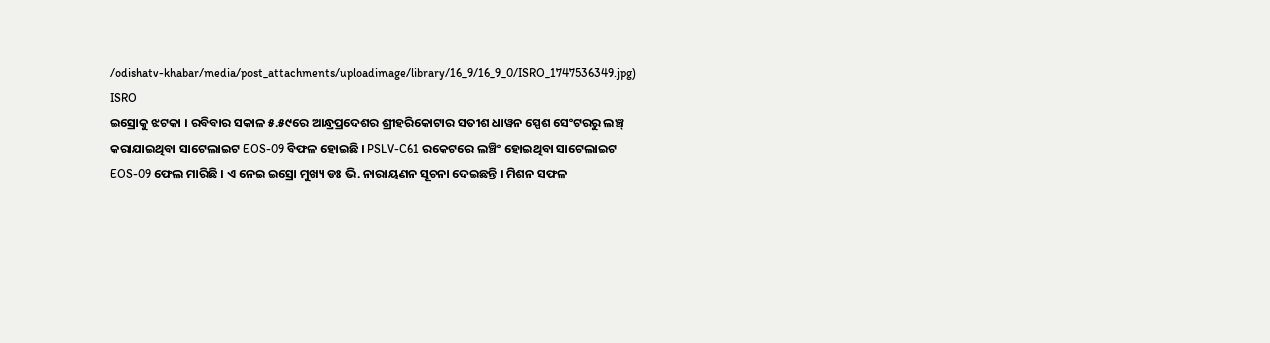/odishatv-khabar/media/post_attachments/uploadimage/library/16_9/16_9_0/ISRO_1747536349.jpg)
ISRO
ଇସ୍ରୋକୁ ଝଟକା । ରବିବାର ସକାଳ ୫.୫୯ରେ ଆନ୍ଧ୍ରପ୍ରଦେଶର ଶ୍ରୀହରିକୋଟାର ସତୀଶ ଧାୱନ ସ୍ପେଶ ସେଂଟରରୁ ଲଞ୍ଚ୍ କରାଯାଇଥିବା ସାଟେଲାଇଟ EOS-09 ବିଫଳ ହୋଇଛି । PSLV-C61 ରକେଟରେ ଲଞ୍ଚିଂ ହୋଇଥିବା ସାଟେଲାଇଟ EOS-09 ଫେଲ ମାରିଛି । ଏ ନେଇ ଇସ୍ରୋ ମୁଖ୍ୟ ଡଃ ଭି. ନାରାୟଣନ ସୂଚନା ଦେଇଛନ୍ତି । ମିଶନ ସଫଳ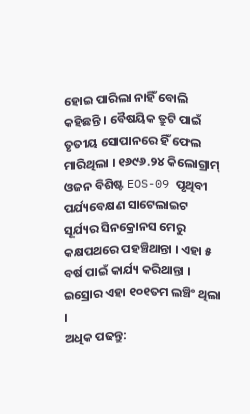ହୋଇ ପାରିଲା ନାହିଁ ବୋଲି କହିଛନ୍ତି । ବୈଷୟିକ ତ୍ରୁଟି ପାଇଁ ତୃତୀୟ ସୋପାନରେ ହିଁ ଫେଲ ମାରିଥିଲା । ୧୬୯୬.୨୪ କିଲୋଗ୍ରାମ୍ ଓଜନ ବିଶିଷ୍ଟ EOS-09 ପୃଥିବୀ ପର୍ଯ୍ୟବେକ୍ଷଣ ସାଟେଲାଇଟ ସୂର୍ଯ୍ୟର ସିନକ୍ରୋନସ ମେରୁ କକ୍ଷପଥରେ ପହଞ୍ଚିଥାନ୍ତା । ଏହା ୫ ବର୍ଷ ପାଇଁ କାର୍ଯ୍ୟ କରିଥାନ୍ତା । ଇସ୍ରୋର ଏହା ୧୦୧ତମ ଲଞ୍ଚିଂ ଥିଲା ।
ଅଧିକ ପଢନ୍ତୁ: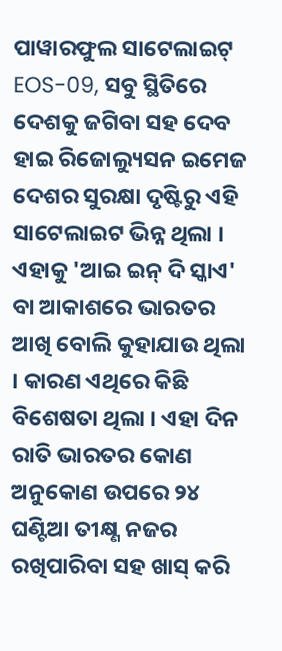ପାୱାରଫୁଲ ସାଟେଲାଇଟ୍ EOS-09, ସବୁ ସ୍ଥିତିରେ ଦେଶକୁ ଜଗିବା ସହ ଦେବ ହାଇ ରିଜୋଲ୍ୟୁସନ ଇମେଜ
ଦେଶର ସୁରକ୍ଷା ଦୃଷ୍ଟିରୁ ଏହି ସାଟେଲାଇଟ ଭିନ୍ନ ଥିଲା । ଏହାକୁ 'ଆଇ ଇନ୍ ଦି ସ୍କାଏ' ବା ଆକାଶରେ ଭାରତର ଆଖି ବୋଲି କୁହାଯାଉ ଥିଲା । କାରଣ ଏଥିରେ କିଛି ବିଶେଷତା ଥିଲା । ଏହା ଦିନ ରାତି ଭାରତର କୋଣ ଅନୁକୋଣ ଉପରେ ୨୪ ଘଣ୍ଟିଆ ତୀକ୍ଷ୍ଣ ନଜର ରଖିପାରିବା ସହ ଖାସ୍ କରି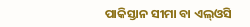ପାକିସ୍ତାନ ସୀମା ବା ଏଲ୍ଓସି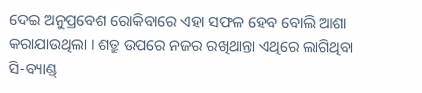ଦେଇ ଅନୁପ୍ରବେଶ ରୋକିବାରେ ଏହା ସଫଳ ହେବ ବୋଲି ଆଶା କରାଯାଉଥିଲା । ଶତ୍ରୁ ଉପରେ ନଜର ରଖିଥାନ୍ତା ଏଥିରେ ଲାଗିଥିବା ସି-ବ୍ୟାଣ୍ଡ୍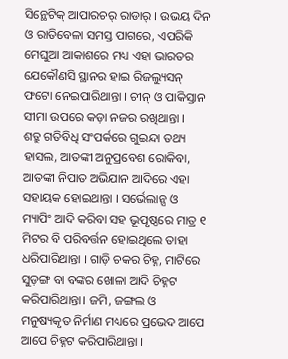ସିନ୍ଥେଟିକ୍ ଆପାରଚର୍ ରାଡାର୍ । ଉଭୟ ଦିନ ଓ ରାତିବେଳା ସମସ୍ତ ପାଗରେ, ଏପରିକି ମେଘୁଆ ଆକାଶରେ ମଧ୍ୟ ଏହା ଭାରତର ଯେକୌଣସି ସ୍ଥାନର ହାଇ ରିଜଲ୍ୟୁସନ୍ ଫଟୋ ନେଇପାରିଥାନ୍ତା । ଚୀନ୍ ଓ ପାକିସ୍ତାନ ସୀମା ଉପରେ କଡ଼ା ନଜର ରଖିଥାନ୍ତା ।
ଶତ୍ରୁ ଗତିବିଧି ସଂପର୍କରେ ଗୁଇନ୍ଦା ତଥ୍ୟ ହାସଲ, ଆତଙ୍କୀ ଅନୁପ୍ରବେଶ ରୋକିବା, ଆତଙ୍କୀ ନିପାତ ଅଭିଯାନ ଆଦିରେ ଏହା ସହାୟକ ହୋଇଥାନ୍ତା । ସର୍ଭେଲାନ୍ସ ଓ ମ୍ୟାପିଂ ଆଦି କରିବା ସହ ଭୂପୃଷ୍ଠରେ ମାତ୍ର ୧ ମିଟର ବି ପରିବର୍ତ୍ତନ ହୋଇଥିଲେ ତାହା ଧରିପାରିଥାନ୍ତା । ଗାଡ଼ି ଚକର ଚିହ୍ନ, ମାଟିରେ ସୁଡ଼ଙ୍ଗ ବା ବଙ୍କର ଖୋଳା ଆଦି ଚିହ୍ନଟ କରିପାରିଥାନ୍ତା। ଜମି, ଜଙ୍ଗଲ ଓ ମନୁଷ୍ୟକୃତ ନିର୍ମାଣ ମଧ୍ୟରେ ପ୍ରଭେଦ ଆପେ ଆପେ ଚିହ୍ନଟ କରିପାରିଥାନ୍ତା ।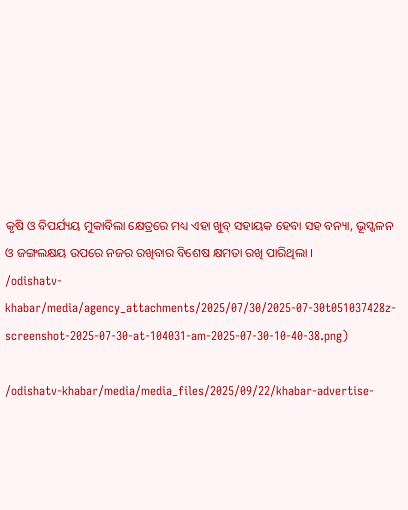କୃଷି ଓ ବିପର୍ଯ୍ୟୟ ମୁକାବିଲା କ୍ଷେତ୍ରରେ ମଧ୍ୟ ଏହା ଖୁବ୍ ସହାୟକ ହେବା ସହ ବନ୍ୟା, ଭୂସ୍ଖଳନ ଓ ଜଙ୍ଗଲକ୍ଷୟ ଉପରେ ନଜର ରଖିବାର ବିଶେଷ କ୍ଷମତା ରଖି ପାରିଥିଲା ।
/odishatv-khabar/media/agency_attachments/2025/07/30/2025-07-30t051037428z-screenshot-2025-07-30-at-104031-am-2025-07-30-10-40-38.png)

/odishatv-khabar/media/media_files/2025/09/22/khabar-advertise-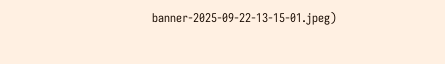banner-2025-09-22-13-15-01.jpeg)